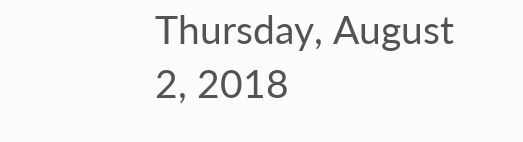Thursday, August 2, 2018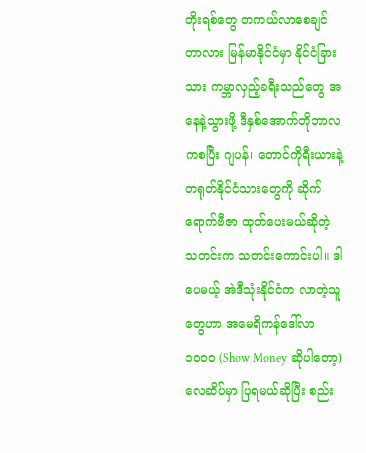တိုးရစ်တွေ တကယ်လာစေချင်တာလား မြန်မာနိုင်ငံမှာ နိုင်ငံခြားသား ကမ္ဘာလှည့်ခရီးသည်တွေ အနေနဲ့သွားဖို့ ဒီနှစ်အောက်တိုဘာလကစပြီး ဂျပန်၊ တောင်ကိုရီးယားနဲ့ တရုတ်နိုင်ငံသားတွေကို ဆိုက်ရောက်ဗီဇာ ထုတ်ပေးမယ်ဆိုတဲ့ သတင်းက သတင်းကောင်းပါ။ ဒါပေမယ့် အဲဒီသုံးနိုင်ငံက လာတဲ့သူတွေဟာ အမေရိကန်ဒေါ်လာ ၁၀၀၀ (Show Money ဆိုပါတော့) လေဆိပ်မှာ ပြရမယ်ဆိုပြီး စည်း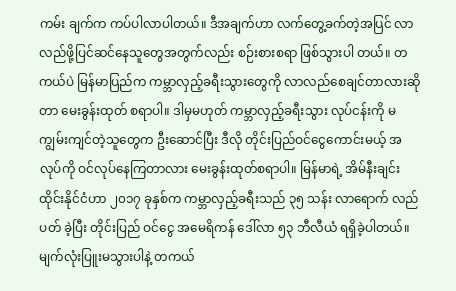ကမ်း ချက်က ကပ်ပါလာပါတယ်။ ဒီအချက်ဟာ လက်တွေ့ခက်တဲ့အပြင် လာလည်ဖို့ပြင်ဆင်နေသူတွေအတွက်လည်း စဉ်းစားစရာ ဖြစ်သွားပါ တယ်။ တကယ်ပဲ မြန်မာပြည်က ကမ္ဘာလှည့်ခရီးသွားတွေကို လာလည်စေချင်တာလားဆိုတာ မေးခွန်းထုတ် စရာပါ။ ဒါမှမဟုတ် ကမ္ဘာလှည့်ခရီးသွား လုပ်ငန်းကို မကျွမ်းကျင်တဲ့သူတွေက ဦးဆောင်ပြီး ဒီလို တိုင်းပြည်ဝင်ငွေကောင်းမယ့် အလုပ်ကို ဝင်လုပ်နေကြတာလား မေးခွန်းထုတ်စရာပါ။ မြန်မာရဲ့ အိမ်နီးချင်းထိုင်းနိုင်ငံဟာ ၂၀၁၇ ခုနှစ်က ကမ္ဘာလှည့်ခရီးသည် ၃၅ သန်း လာရောက် လည် ပတ် ခဲ့ပြီး တိုင်းပြည် ဝင်ငွေ အမေရိကန် ဒေါ်လာ ၅၃ ဘီလီယံ ရရှိခဲ့ပါတယ်။ မျက်လုံးပြူးမသွားပါနဲ့ တကယ်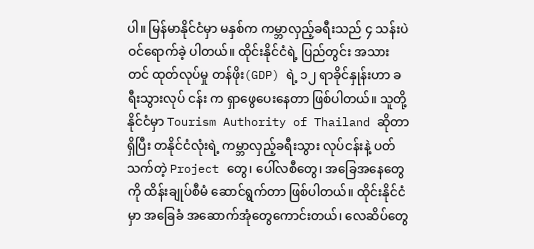ပါ။ မြန်မာနိုင်ငံမှာ မနှစ်က ကမ္ဘာလှည့်ခရီးသည် ၄ သန်းပဲဝင်ရောက်ခဲ့ ပါတယ်။ ထိုင်းနိုင်ငံရဲ့ ပြည်တွင်း အသားတင် ထုတ်လုပ်မှု တန်ဖိုး(GDP) ရဲ့ ၁၂ ရာခိုင်နှုန်းဟာ ခရီးသွားလုပ် ငန်း က ရှာဖွေပေးနေတာ ဖြစ်ပါတယ်။ သူတို့နိုင်ငံမှာ Tourism Authority of Thailand ဆိုတာရှိပြီး တနိုင်ငံလုံးရဲ့ ကမ္ဘာလှည့်ခရီးသွား လုပ်ငန်းနဲ့ ပတ်သက်တဲ့ Project တွေ၊ ပေါ်လစီတွေ၊ အခြေအနေတွေကို ထိန်းချုပ်စီမံ ဆောင်ရွက်တာ ဖြစ်ပါတယ်။ ထိုင်းနိုင်ငံမှာ အခြေခံ အဆောက်အုံတွေကောင်းတယ်၊ လေဆိပ်တွေ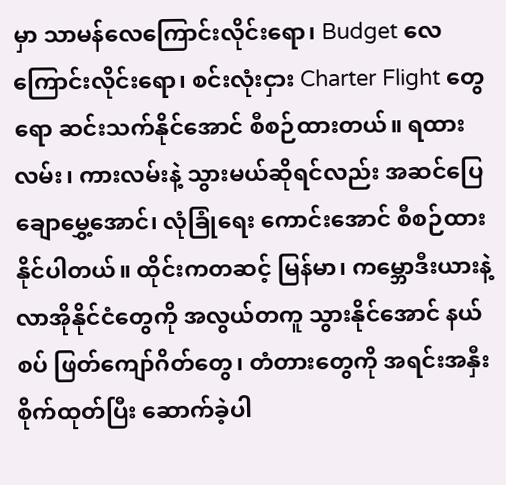မှာ သာမန်လေကြောင်းလိုင်းရော၊ Budget လေကြောင်းလိုင်းရော၊ စင်းလုံးငှား Charter Flight တွေရော ဆင်းသက်နိုင်အောင် စီစဉ်ထားတယ်။ ရထားလမ်း၊ ကားလမ်းနဲ့ သွားမယ်ဆိုရင်လည်း အဆင်ပြေ ချောမွှေ့အောင်၊ လုံခြုံရေး ကောင်းအောင် စီစဉ်ထားနိုင်ပါတယ်။ ထိုင်းကတဆင့် မြန်မာ၊ ကမ္ဘောဒီးယားနဲ့ လာအိုနိုင်ငံတွေကို အလွယ်တကူ သွားနိုင်အောင် နယ်စပ် ဖြတ်ကျော်ဂိတ်တွေ၊ တံတားတွေကို အရင်းအနှီးစိုက်ထုတ်ပြီး ဆောက်ခဲ့ပါ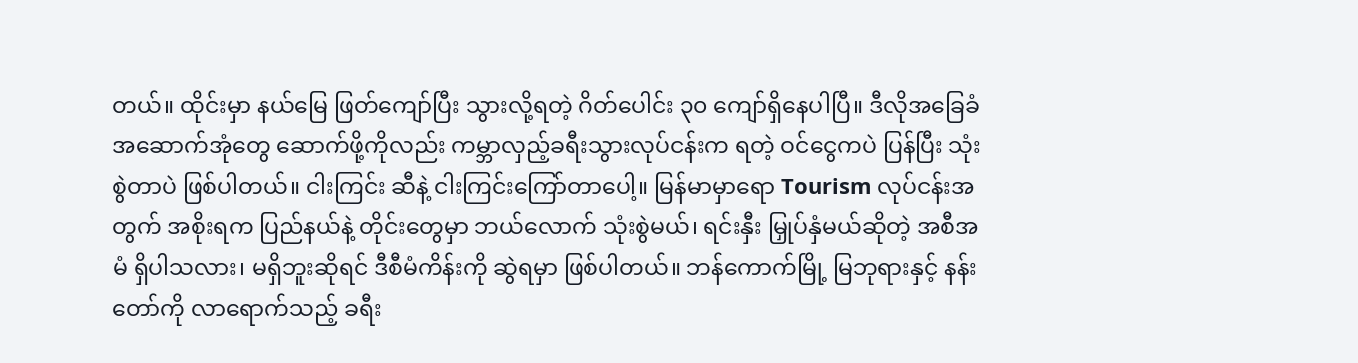တယ်။ ထိုင်းမှာ နယ်မြေ ဖြတ်ကျော်ပြီး သွားလို့ရတဲ့ ဂိတ်ပေါင်း ၃၀ ကျော်ရှိနေပါပြီ။ ဒီလိုအခြေခံ အဆောက်အုံတွေ ဆောက်ဖို့ကိုလည်း ကမ္ဘာလှည့်ခရီးသွားလုပ်ငန်းက ရတဲ့ ဝင်ငွေကပဲ ပြန်ပြီး သုံးစွဲတာပဲ ဖြစ်ပါတယ်။ ငါးကြင်း ဆီနဲ့ ငါးကြင်းကြော်တာပေါ့။ မြန်မာမှာရော Tourism လုပ်ငန်းအတွက် အစိုးရက ပြည်နယ်နဲ့ တိုင်းတွေမှာ ဘယ်လောက် သုံးစွဲမယ်၊ ရင်းနှီး မြှုပ်နှံမယ်ဆိုတဲ့ အစီအမံ ရှိပါသလား၊ မရှိဘူးဆိုရင် ဒီစီမံကိန်းကို ဆွဲရမှာ ဖြစ်ပါတယ်။ ဘန်ကောက်မြို့ မြဘုရားနှင့် နန်းတော်ကို လာရောက်သည့် ခရီး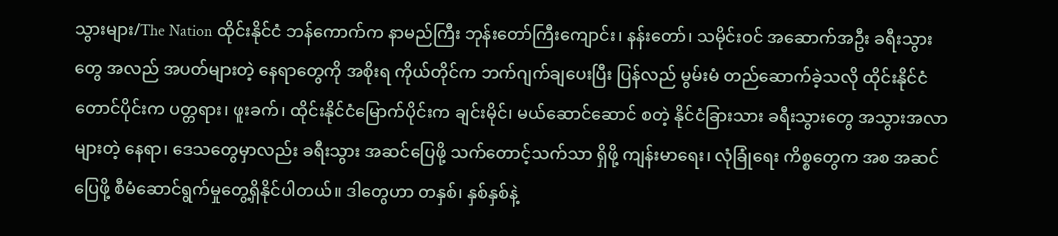သွားများ/The Nation ထိုင်းနိုင်ငံ ဘန်ကောက်က နာမည်ကြီး ဘုန်းတော်ကြီးကျောင်း၊ နန်းတော်၊ သမိုင်းဝင် အဆောက်အဦး ခရီးသွားတွေ အလည် အပတ်များတဲ့ နေရာတွေကို အစိုးရ ကိုယ်တိုင်က ဘက်ဂျက်ချပေးပြီး ပြန်လည် မွမ်းမံ တည်ဆောက်ခဲ့သလို ထိုင်းနိုင်ငံ တောင်ပိုင်းက ပတ္တရား၊ ဖူးခက်၊ ထိုင်းနိုင်ငံမြောက်ပိုင်းက ချင်းမိုင်၊ မယ်ဆောင်ဆောင် စတဲ့ နိုင်ငံခြားသား ခရီးသွားတွေ အသွားအလာများတဲ့ နေရာ၊ ဒေသတွေမှာလည်း ခရီးသွား အဆင်ပြေဖို့ သက်တောင့်သက်သာ ရှိဖို့ ကျန်းမာရေး၊ လုံခြုံရေး ကိစ္စတွေက အစ အဆင်ပြေဖို့ စီမံဆောင်ရွက်မှုတွေ့ရှိနိုင်ပါတယ်။ ဒါတွေဟာ တနှစ်၊ နှစ်နှစ်နဲ့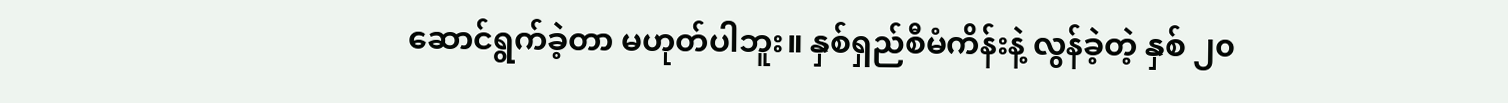ဆောင်ရွက်ခဲ့တာ မဟုတ်ပါဘူး။ နှစ်ရှည်စီမံကိန်းနဲ့ လွန်ခဲ့တဲ့ နှစ် ၂၀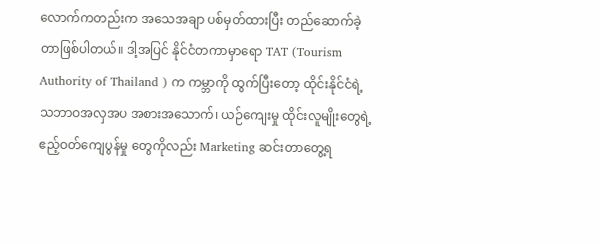လောက်ကတည်းက အသေအချာ ပစ်မှတ်ထားပြီး တည်ဆောက်ခဲ့တာဖြစ်ပါတယ်။ ဒါ့အပြင် နိုင်ငံတကာမှာရော TAT (Tourism Authority of Thailand ) က ကမ္ဘာကို ထွက်ပြီးတော့ ထိုင်းနိုင်ငံရဲ့ သဘာဝအလှအပ အစားအသောက်၊ ယဉ်ကျေးမှု ထိုင်းလူမျိုးတွေရဲ့ ဧည့်ဝတ်ကျေပွန်မှု တွေကိုလည်း Marketing ဆင်းတာတွေ့ရ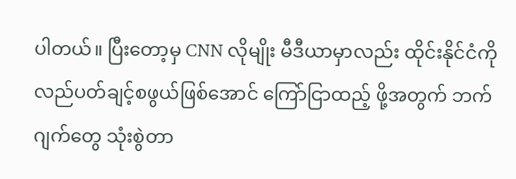ပါတယ်။ ပြီးတော့မှ CNN လိုမျိုး မီဒီယာမှာလည်း ထိုင်းနိုင်ငံကို လည်ပတ်ချင့်စဖွယ်ဖြစ်အောင် ကြော်ငြာထည့် ဖို့အတွက် ဘက်ဂျက်တွေ သုံးစွဲတာ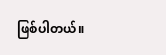ဖြစ်ပါတယ်။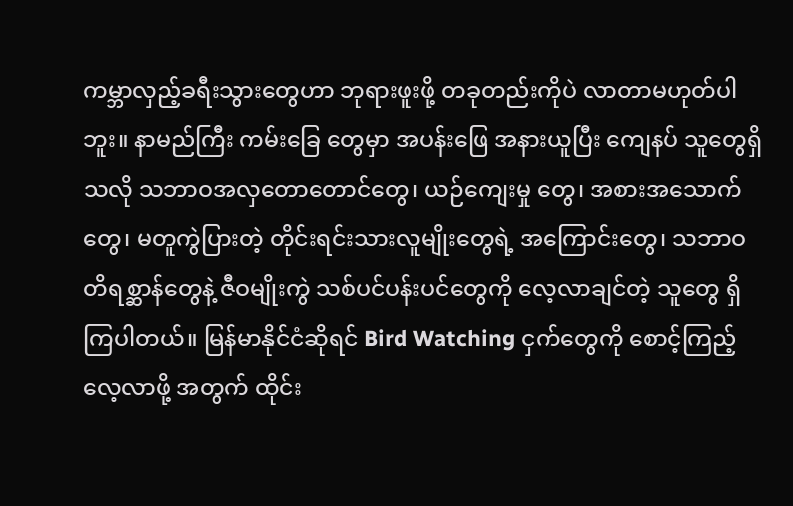ကမ္ဘာလှည့်ခရီးသွားတွေဟာ ဘုရားဖူးဖို့ တခုတည်းကိုပဲ လာတာမဟုတ်ပါဘူး။ နာမည်ကြီး ကမ်းခြေ တွေမှာ အပန်းဖြေ အနားယူပြီး ကျေနပ် သူတွေရှိသလို သဘာဝအလှတောတောင်တွေ၊ ယဉ်ကျေးမှု တွေ၊ အစားအသောက်တွေ၊ မတူကွဲပြားတဲ့ တိုင်းရင်းသားလူမျိုးတွေရဲ့ အကြောင်းတွေ၊ သဘာဝ တိရစ္ဆာန်တွေနဲ့ ဇီဝမျိုးကွဲ သစ်ပင်ပန်းပင်တွေကို လေ့လာချင်တဲ့ သူတွေ ရှိကြပါတယ်။ မြန်မာနိုင်ငံဆိုရင် Bird Watching ငှက်တွေကို စောင့်ကြည့်လေ့လာဖို့ အတွက် ထိုင်း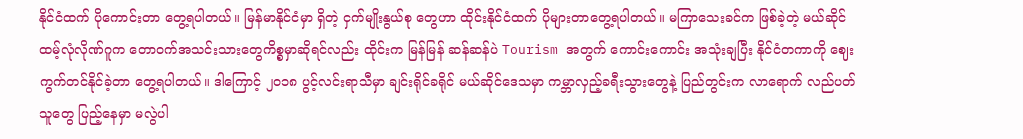နိုင်ငံထက် ပိုကောင်းတာ တွေ့ရပါတယ်။ မြန်မာနိုင်ငံမှာ ရှိတဲ့ ငှက်မျိုးနွယ်စု တွေဟာ ထိုင်းနိုင်ငံထက် ပိုများတာတွေ့ရပါတယ်။ မကြာသေးခင်က ဖြစ်ခဲ့တဲ့ မယ်ဆိုင် ထမ့်လုံလိုဏ်ဂူက တောဝက်အသင်းသားတွေကိစ္စမှာဆိုရင်လည်း ထိုင်းက မြန်မြန် ဆန်ဆန်ပဲ Tourism အတွက် ကောင်းကောင်း အသုံးချပြီး နိုင်ငံတကာကို ဈေးကွက်တင်နိုင်ခဲ့တာ တွေ့ရပါတယ်။ ဒါကြောင့် ၂၀၁၈ ပွင့်လင်းရာသီမှာ ချင်းရိုင်ခရိုင် မယ်ဆိုင်ဒေသမှာ ကမ္ဘာလှည့်ခရီးသွားတွေနဲ့ ပြည်တွင်းက လာရောက် လည်ပတ်သူတွေ ပြည့်နေမှာ မလွဲပါ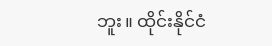ဘူး။ ထိုင်းနိုင်ငံ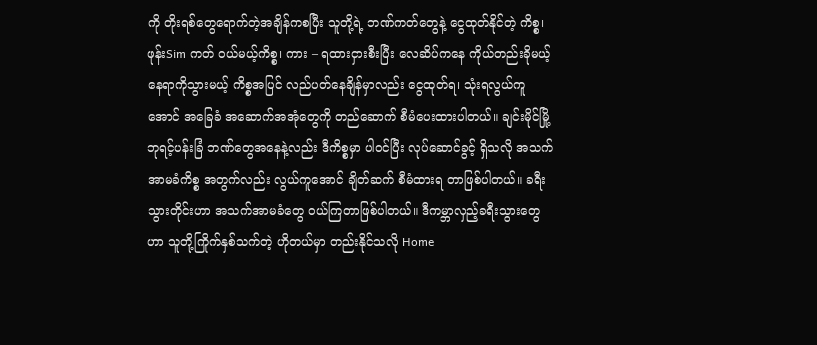ကို တိုးရစ်တွေရောက်တဲ့အချိန်ကစပြီး သူတို့ရဲ့ ဘဏ်ကတ်တွေနဲ့ ငွေထုတ်နိုင်တဲ့ ကိစ္စ၊ ဖုန်းSim ကတ် ဝယ်မယ့်ကိစ္စ၊ ကား – ရထားငှားစီးပြီး လေဆိပ်ကနေ ကိုယ်တည်းခိုမယ့် နေရာကိုသွားမယ့် ကိစ္စအပြင် လည်ပတ်နေချိန်မှာလည်း ငွေထုတ်ရ၊ သုံးရလွယ်ကူအောင် အခြေခံ အဆောက်အအုံတွေကို တည်ဆောက် စီမံပေးထားပါတယ်။ ချင်းမိုင်မြို့ ဘုရင့်ပန်းခြံ ဘဏ်တွေအနေနဲ့လည်း ဒီကိစ္စမှာ ပါဝင်ပြီး လုပ်ဆောင်ခွင့် ရှိသလို အသက်အာမခံကိစ္စ အတွက်လည်း လွယ်ကူအောင် ချိတ်ဆက် စီမံထားရ တာဖြစ်ပါတယ်။ ခရီးသွားတိုင်းဟာ အသက်အာမခံတွေ ဝယ်ကြတာဖြစ်ပါတယ်။ ဒီကမ္ဘာလှည့်ခရီးသွားတွေဟာ သူတို့ကြိုက်နှစ်သက်တဲ့ ဟိုတယ်မှာ တည်းနိုင်သလို Home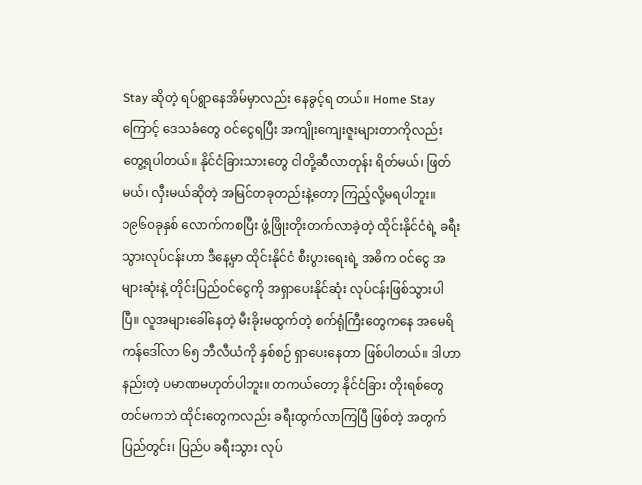Stay ဆိုတဲ့ ရပ်ရွာနေအိမ်မှာလည်း နေခွင့်ရ တယ်။ Home Stay ကြောင့် ဒေသခံတွေ ဝင်ငွေရပြီး အကျိုးကျေးဇူးများတာကိုလည်း တွေ့ရပါတယ်။ နိုင်ငံခြားသားတွေ ငါတို့ဆီလာတုန်း ရိတ်မယ်၊ ဖြတ်မယ်၊ လှီးမယ်ဆိုတဲ့ အမြင်တခုတည်းနဲ့တော့ ကြည့်လို့မရပါဘူး။ ၁၉၆၀ခုနှစ် လောက်ကစပြီး ဖွံ့ဖြိုးတိုးတက်လာခဲ့တဲ့ ထိုင်းနိုင်ငံရဲ့ ခရီးသွားလုပ်ငန်းဟာ ဒီနေ့မှာ ထိုင်းနိုင်ငံ စီးပွားရေးရဲ့ အဓိက ဝင်ငွေ အများဆုံးနဲ့ တိုင်းပြည်ဝင်ငွေကို အရှာပေးနိုင်ဆုံး လုပ်ငန်းဖြစ်သွားပါပြီ။ လူအများခေါ်နေတဲ့ မီးခိုးမထွက်တဲ့ စက်ရုံကြီးတွေကနေ အမေရိကန်ဒေါ်လာ ၆၅ ဘီလီယံကို နှစ်စဉ် ရှာပေးနေတာ ဖြစ်ပါတယ်။ ဒါဟာ နည်းတဲ့ ပမာဏမဟုတ်ပါဘူး။ တကယ်တော့ နိုင်ငံခြား တိုးရစ်တွေတင်မကဘဲ ထိုင်းတွေကလည်း ခရီးထွက်လာကြပြီ ဖြစ်တဲ့ အတွက် ပြည်တွင်း၊ ပြည်ပ ခရီးသွား လုပ်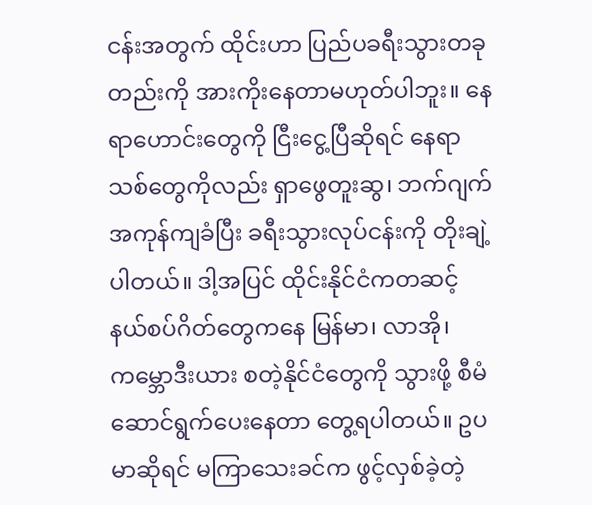ငန်းအတွက် ထိုင်းဟာ ပြည်ပခရီးသွားတခုတည်းကို အားကိုးနေတာမဟုတ်ပါဘူး။ နေရာဟောင်းတွေကို ငြီးငွေ့ပြီဆိုရင် နေရာသစ်တွေကိုလည်း ရှာဖွေတူးဆွ၊ ဘက်ဂျက်အကုန်ကျခံပြီး ခရီးသွားလုပ်ငန်းကို တိုးချဲ့ပါတယ်။ ဒါ့အပြင် ထိုင်းနိုင်ငံကတဆင့် နယ်စပ်ဂိတ်တွေကနေ မြန်မာ၊ လာအို၊ ကမ္ဘောဒီးယား စတဲ့နိုင်ငံတွေကို သွားဖို့ စီမံဆောင်ရွက်ပေးနေတာ တွေ့ရပါတယ်။ ဥပမာဆိုရင် မကြာသေးခင်က ဖွင့်လှစ်ခဲ့တဲ့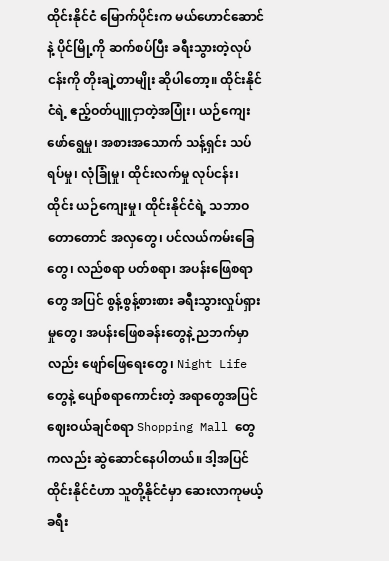ထိုင်းနိုင်ငံ မြောက်ပိုင်းက မယ်ဟောင်ဆောင်နဲ့ ပိုင်မြို့ကို ဆက်စပ်ပြီး ခရီးသွားတဲ့လုပ်ငန်းကို တိုးချဲ့တာမျိုး ဆိုပါတော့။ ထိုင်းနိုင်ငံရဲ့ ဧည့်ဝတ်ပျူငှာတဲ့အပြုံး၊ ယဉ်ကျေးဖော်ရွေမှု၊ အစားအသောက် သန့်ရှင်း သပ်ရပ်မှု၊ လုံခြုံမှု၊ ထိုင်းလက်မှု လုပ်ငန်း၊ ထိုင်း ယဉ်ကျေးမှု၊ ထိုင်းနိုင်ငံရဲ့ သဘာဝတောတောင် အလှတွေ၊ ပင်လယ်ကမ်းခြေတွေ၊ လည်စရာ ပတ်စရာ၊ အပန်းဖြေစရာတွေ အပြင် စွန့်စွန့်စားစား ခရီးသွားလှုပ်ရှားမှုတွေ၊ အပန်းဖြေစခန်းတွေနဲ့ ညဘက်မှာလည်း ဖျော်ဖြေရေးတွေ၊ Night Life တွေနဲ့ ပျော်စရာကောင်းတဲ့ အရာတွေအပြင် ဈေးဝယ်ချင်စရာ Shopping Mall တွေကလည်း ဆွဲဆောင်နေပါတယ်။ ဒါ့အပြင် ထိုင်းနိုင်ငံဟာ သူတို့နိုင်ငံမှာ ဆေးလာကုမယ့် ခရီး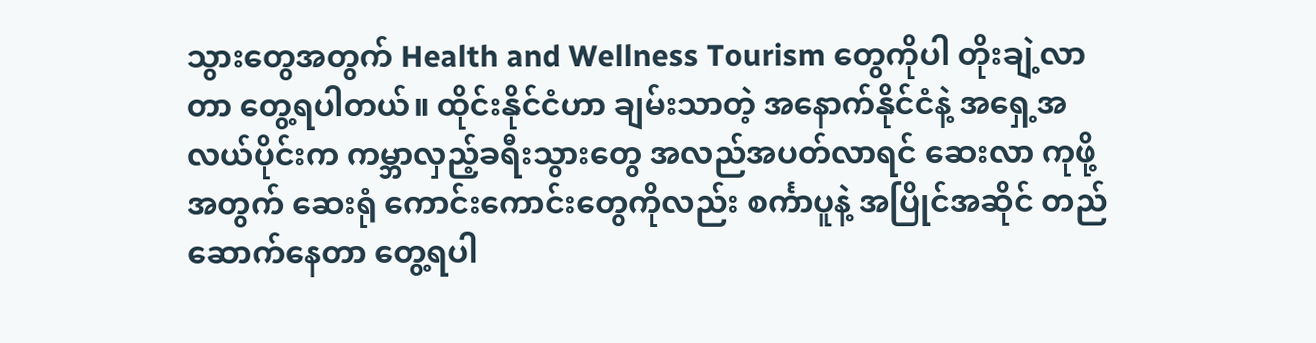သွားတွေအတွက် Health and Wellness Tourism တွေကိုပါ တိုးချဲ့လာတာ တွေ့ရပါတယ်။ ထိုင်းနိုင်ငံဟာ ချမ်းသာတဲ့ အနောက်နိုင်ငံနဲ့ အရှေ့အလယ်ပိုင်းက ကမ္ဘာလှည့်ခရီးသွားတွေ အလည်အပတ်လာရင် ဆေးလာ ကုဖို့အတွက် ဆေးရုံ ကောင်းကောင်းတွေကိုလည်း စင်္ကာပူနဲ့ အပြိုင်အဆိုင် တည်ဆောက်နေတာ တွေ့ရပါ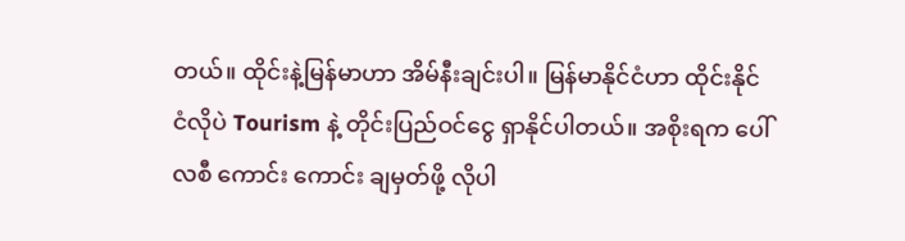တယ်။ ထိုင်းနဲ့မြန်မာဟာ အိမ်နီးချင်းပါ။ မြန်မာနိုင်ငံဟာ ထိုင်းနိုင်ငံလိုပဲ Tourism နဲ့ တိုင်းပြည်ဝင်ငွေ ရှာနိုင်ပါတယ်။ အစိုးရက ပေါ်လစီ ကောင်း ကောင်း ချမှတ်ဖို့ လိုပါ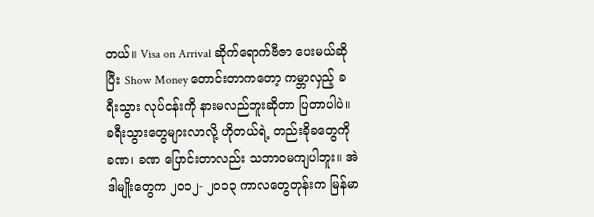တယ်။ Visa on Arrival ဆိုက်ရောက်ဗီဇာ ပေးမယ်ဆိုပြီး Show Money တောင်းတာကတော့ ကမ္ဘာလှည့် ခရီးသွား လုပ်ငန်းကို နားမလည်ဘူးဆိုတာ ပြတာပါပဲ။ ခရီးသွားတွေများလာလို့ ဟိုတယ်ရဲ့ တည်းခိုခတွေကို ခဏ၊ ခဏ ပြောင်းတာလည်း သဘာဝမကျပါဘူး။ အဲဒါမျိုးတွေက ၂၀၁၂- ၂၀၁၃ ကာလတွေတုန်းက မြန်မာ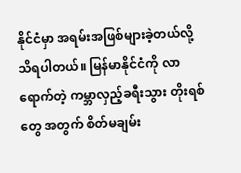နိုင်ငံမှာ အရမ်းအဖြစ်များခဲ့တယ်လို့ သိရပါတယ်။ မြန်မာနိုင်ငံကို လာရောက်တဲ့ ကမ္ဘာလှည့်ခရီးသွား တိုးရစ် တွေ အတွက် စိတ်မချမ်း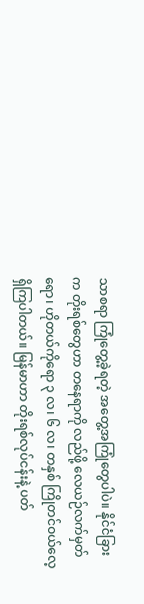သာစရာ ကြုံတွေ့ခဲ့ရတဲ့ အတွေ့အကြုံတွေပါပဲ။ နိုင်ငံခြားက တိုးရစ်တွေဟာ တနေရာကို လည်ဖို့ လေယဉ်လက်မှတ်ရော၊ ဟိုတယ်ကိုရော ၃ လ၊ ၆ လ၊ တနှစ် ကြိုတင်ဝယ်လေ့ ရှိကြပါတယ်။ မြန်မာဟာ တိုးရစ်လုပ်ငန်းနဲ့ ပတ်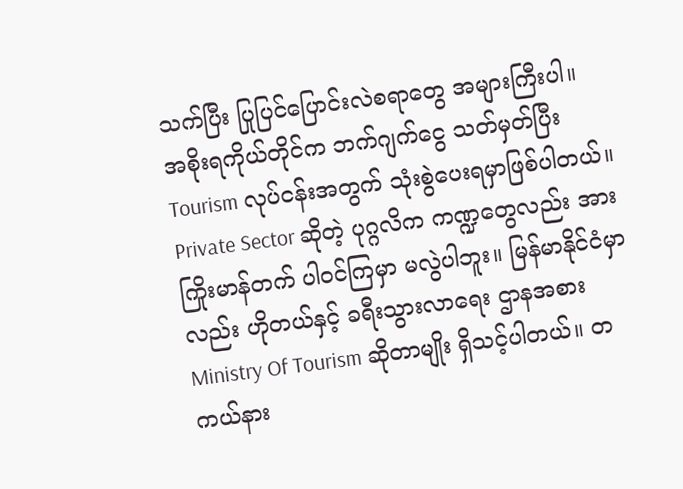သက်ပြီး ပြုပြင်ပြောင်းလဲစရာတွေ အများကြီးပါ။ အစိုးရကိုယ်တိုင်က ဘက်ဂျက်ငွေ သတ်မှတ်ပြီး Tourism လုပ်ငန်းအတွက် သုံးစွဲပေးရမှာဖြစ်ပါတယ်။ Private Sector ဆိုတဲ့ ပုဂ္ဂလိက ကဏ္ဍတွေလည်း အားကြိုးမာန်တက် ပါဝင်ကြမှာ မလွဲပါဘူး။ မြန်မာနိုင်ငံမှာလည်း ဟိုတယ်နှင့် ခရီးသွားလာရေး ဌာနအစား Ministry Of Tourism ဆိုတာမျိုး ရှိသင့်ပါတယ်။ တကယ်နား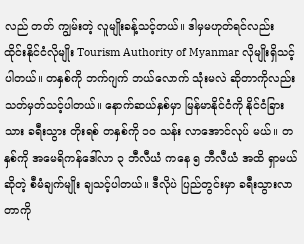လည် တတ် ကျွမ်းတဲ့ လူမျိုးခန့်သင့်တယ်။ ဒါမှမဟုတ်ရင်လည်း ထိုင်းနိုင်ငံလိုမျိုး Tourism Authority of Myanmar လိုမျိုးရှိသင့်ပါတယ်။ တနှစ်ကို ဘက်ဂျက် ဘယ်လောက် သုံးမလဲ ဆိုတာကိုလည်း သတ်မှတ်သင့်ပါတယ်။ နောက်ဆယ်နှစ်မှာ မြန်မာနိုင်ငံကို နိုင်ငံခြားသား ခရီးသွား တိုးရစ် တနှစ်ကို ၁၀ သန်း လာအောင်လုပ် မယ်။ တနှစ်ကို အမေရိကန်ဒေါ်လာ ၃ ဘီလီယံ ကနေ ၅ ဘီလီယံ အထိ ရှာမယ်ဆိုတဲ့ စီမံချက်မျိုး ချသင့်ပါတယ်။ ဒီလိုပဲ ပြည်တွင်းမှာ ခရီးသွားလာတာကို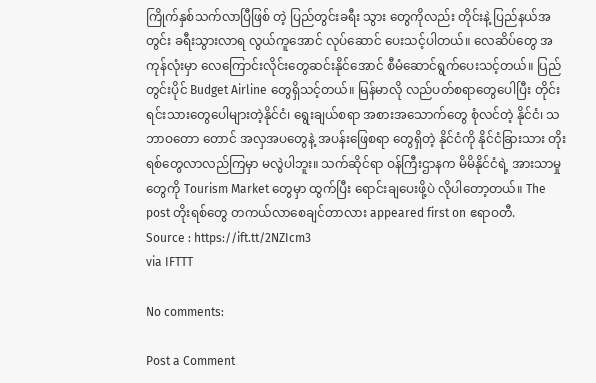ကြိုက်နှစ်သက်လာပြီဖြစ် တဲ့ ပြည်တွင်းခရီး သွား တွေကိုလည်း တိုင်းနဲ့ ပြည်နယ်အတွင်း ခရီးသွားလာရ လွယ်ကူအောင် လုပ်ဆောင် ပေးသင့်ပါတယ်။ လေဆိပ်တွေ အကုန်လုံးမှာ လေကြောင်းလိုင်းတွေဆင်းနိုင်အောင် စီမံဆောင်ရွက်ပေးသင့်တယ်။ ပြည်တွင်းပိုင် Budget Airline တွေရှိသင့်တယ်။ မြန်မာလို လည်ပတ်စရာတွေပေါပြီး တိုင်းရင်းသားတွေပေါများတဲ့နိုင်ငံ၊ ရွေးချယ်စရာ အစားအသောက်တွေ စုံလင်တဲ့ နိုင်ငံ၊ သဘာဝတော တောင် အလှအပတွေနဲ့ အပန်းဖြေစရာ တွေရှိတဲ့ နိုင်ငံကို နိုင်ငံခြားသား တိုးရစ်တွေလာလည်ကြမှာ မလွဲပါဘူး။ သက်ဆိုင်ရာ ဝန်ကြီးဌာနက မိမိနိုင်ငံရဲ့ အားသာမှုတွေကို Tourism Market တွေမှာ ထွက်ပြီး ရောင်းချပေးဖို့ပဲ လိုပါတော့တယ်။ The post တိုးရစ်တွေ တကယ်လာစေချင်တာလား appeared first on ဧရာဝတီ.
Source : https://ift.tt/2NZIcm3
via IFTTT

No comments:

Post a Comment